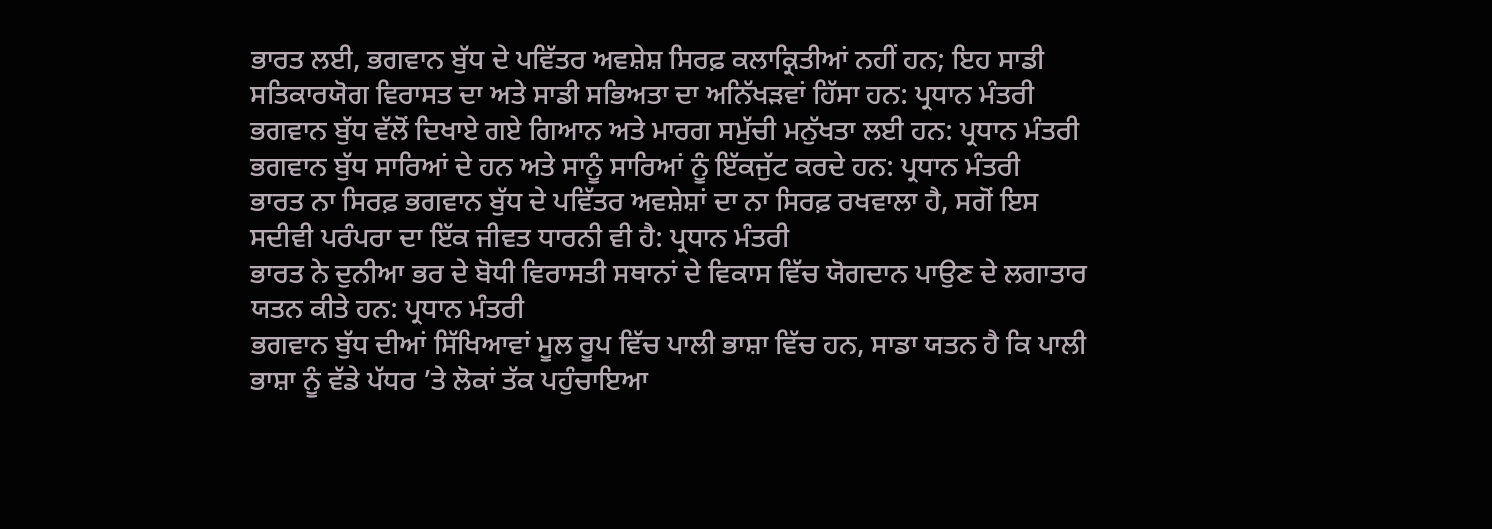ਭਾਰਤ ਲਈ, ਭਗਵਾਨ ਬੁੱਧ ਦੇ ਪਵਿੱਤਰ ਅਵਸ਼ੇਸ਼ ਸਿਰਫ਼ ਕਲਾਕ੍ਰਿਤੀਆਂ ਨਹੀਂ ਹਨ; ਇਹ ਸਾਡੀ ਸਤਿਕਾਰਯੋਗ ਵਿਰਾਸਤ ਦਾ ਅਤੇ ਸਾਡੀ ਸਭਿਅਤਾ ਦਾ ਅਨਿੱਖੜਵਾਂ ਹਿੱਸਾ ਹਨ: ਪ੍ਰਧਾਨ ਮੰਤਰੀ
ਭਗਵਾਨ ਬੁੱਧ ਵੱਲੋਂ ਦਿਖਾਏ ਗਏ ਗਿਆਨ ਅਤੇ ਮਾਰਗ ਸਮੁੱਚੀ ਮਨੁੱਖਤਾ ਲਈ ਹਨ: ਪ੍ਰਧਾਨ ਮੰਤਰੀ
ਭਗਵਾਨ ਬੁੱਧ ਸਾਰਿਆਂ ਦੇ ਹਨ ਅਤੇ ਸਾਨੂੰ ਸਾਰਿਆਂ ਨੂੰ ਇੱਕਜੁੱਟ ਕਰਦੇ ਹਨ: ਪ੍ਰਧਾਨ ਮੰਤਰੀ
ਭਾਰਤ ਨਾ ਸਿਰਫ਼ ਭਗਵਾਨ ਬੁੱਧ ਦੇ ਪਵਿੱਤਰ ਅਵਸ਼ੇਸ਼ਾਂ ਦਾ ਨਾ ਸਿਰਫ਼ ਰਖਵਾਲਾ ਹੈ, ਸਗੋਂ ਇਸ ਸਦੀਵੀ ਪਰੰਪਰਾ ਦਾ ਇੱਕ ਜੀਵਤ ਧਾਰਨੀ ਵੀ ਹੈ: ਪ੍ਰਧਾਨ ਮੰਤਰੀ
ਭਾਰਤ ਨੇ ਦੁਨੀਆ ਭਰ ਦੇ ਬੋਧੀ ਵਿਰਾਸਤੀ ਸਥਾਨਾਂ ਦੇ ਵਿਕਾਸ ਵਿੱਚ ਯੋਗਦਾਨ ਪਾਉਣ ਦੇ ਲਗਾਤਾਰ ਯਤਨ ਕੀਤੇ ਹਨ: ਪ੍ਰਧਾਨ ਮੰਤਰੀ
ਭਗਵਾਨ ਬੁੱਧ ਦੀਆਂ ਸਿੱਖਿਆਵਾਂ ਮੂਲ ਰੂਪ ਵਿੱਚ ਪਾਲੀ ਭਾਸ਼ਾ ਵਿੱਚ ਹਨ, ਸਾਡਾ ਯਤਨ ਹੈ ਕਿ ਪਾਲੀ ਭਾਸ਼ਾ ਨੂੰ ਵੱਡੇ ਪੱਧਰ ’ਤੇ ਲੋਕਾਂ ਤੱਕ ਪਹੁੰਚਾਇਆ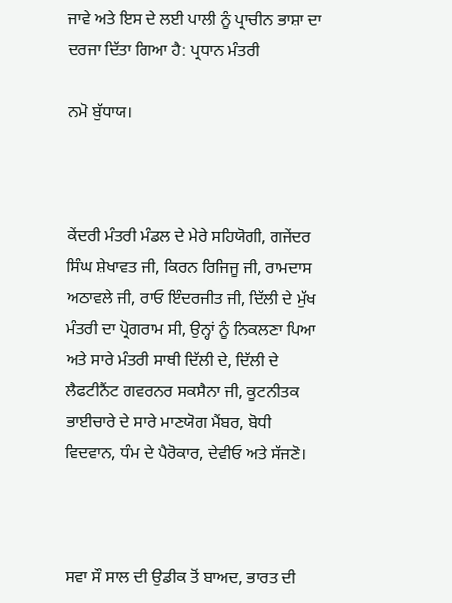ਜਾਵੇ ਅਤੇ ਇਸ ਦੇ ਲਈ ਪਾਲੀ ਨੂੰ ਪ੍ਰਾਚੀਨ ਭਾਸ਼ਾ ਦਾ ਦਰਜਾ ਦਿੱਤਾ ਗਿਆ ਹੈ: ਪ੍ਰਧਾਨ ਮੰਤਰੀ

ਨਮੋ ਬੁੱਧਾਯ।



ਕੇਂਦਰੀ ਮੰਤਰੀ ਮੰਡਲ ਦੇ ਮੇਰੇ ਸਹਿਯੋਗੀ, ਗਜੇਂਦਰ ਸਿੰਘ ਸ਼ੇਖਾਵਤ ਜੀ, ਕਿਰਨ ਰਿਜਿਜੂ ਜੀ, ਰਾਮਦਾਸ ਅਠਾਵਲੇ ਜੀ, ਰਾਓ ਇੰਦਰਜੀਤ ਜੀ, ਦਿੱਲੀ ਦੇ ਮੁੱਖ ਮੰਤਰੀ ਦਾ ਪ੍ਰੋਗਰਾਮ ਸੀ, ਉਨ੍ਹਾਂ ਨੂੰ ਨਿਕਲਣਾ ਪਿਆ ਅਤੇ ਸਾਰੇ ਮੰਤਰੀ ਸਾਥੀ ਦਿੱਲੀ ਦੇ, ਦਿੱਲੀ ਦੇ ਲੈਫਟੀਨੈਂਟ ਗਵਰਨਰ ਸਕਸੈਨਾ ਜੀ, ਕੂਟਨੀਤਕ ਭਾਈਚਾਰੇ ਦੇ ਸਾਰੇ ਮਾਣਯੋਗ ਮੈਂਬਰ, ਬੋਧੀ ਵਿਦਵਾਨ, ਧੰਮ ਦੇ ਪੈਰੋਕਾਰ, ਦੇਵੀਓ ਅਤੇ ਸੱਜਣੋ।



ਸਵਾ ਸੌ ਸਾਲ ਦੀ ਉਡੀਕ ਤੋਂ ਬਾਅਦ, ਭਾਰਤ ਦੀ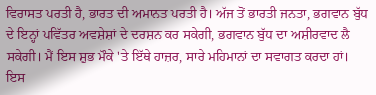ਵਿਰਾਸਤ ਪਰਤੀ ਹੈ, ਭਾਰਤ ਦੀ ਅਮਾਨਤ ਪਰਤੀ ਹੈ। ਅੱਜ ਤੋਂ ਭਾਰਤੀ ਜਨਤਾ, ਭਗਵਾਨ ਬੁੱਧ ਦੇ ਇਨ੍ਹਾਂ ਪਵਿੱਤਰ ਅਵਸ਼ੇਸ਼ਾਂ ਦੇ ਦਰਸ਼ਨ ਕਰ ਸਕੇਗੀ, ਭਗਵਾਨ ਬੁੱਧ ਦਾ ਅਸ਼ੀਰਵਾਦ ਲੈ ਸਕੇਗੀ। ਮੈਂ ਇਸ ਸ਼ੁਭ ਮੌਕੇ 'ਤੇ ਇੱਥੇ ਹਾਜ਼ਰ, ਸਾਰੇ ਮਹਿਮਾਨਾਂ ਦਾ ਸਵਾਗਤ ਕਰਦਾ ਹਾਂ। ਇਸ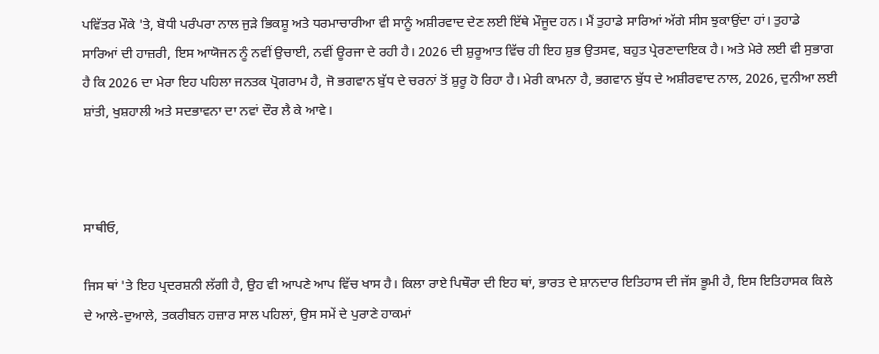ਪਵਿੱਤਰ ਮੌਕੇ 'ਤੇ, ਬੋਧੀ ਪਰੰਪਰਾ ਨਾਲ ਜੁੜੇ ਭਿਕਸ਼ੂ ਅਤੇ ਧਰਮਾਚਾਰੀਆ ਵੀ ਸਾਨੂੰ ਅਸ਼ੀਰਵਾਦ ਦੇਣ ਲਈ ਇੱਥੇ ਮੌਜੂਦ ਹਨ। ਮੈਂ ਤੁਹਾਡੇ ਸਾਰਿਆਂ ਅੱਗੇ ਸੀਸ ਝੁਕਾਉਂਦਾ ਹਾਂ। ਤੁਹਾਡੇ ਸਾਰਿਆਂ ਦੀ ਹਾਜ਼ਰੀ, ਇਸ ਆਯੋਜਨ ਨੂੰ ਨਵੀਂ ਉਚਾਈ, ਨਵੀਂ ਊਰਜਾ ਦੇ ਰਹੀ ਹੈ। 2026 ਦੀ ਸ਼ੁਰੂਆਤ ਵਿੱਚ ਹੀ ਇਹ ਸ਼ੁਭ ਉਤਸਵ, ਬਹੁਤ ਪ੍ਰੇਰਣਾਦਾਇਕ ਹੈ। ਅਤੇ ਮੇਰੇ ਲਈ ਵੀ ਸੁਭਾਗ ਹੈ ਕਿ 2026 ਦਾ ਮੇਰਾ ਇਹ ਪਹਿਲਾ ਜਨਤਕ ਪ੍ਰੋਗਰਾਮ ਹੈ, ਜੋ ਭਗਵਾਨ ਬੁੱਧ ਦੇ ਚਰਨਾਂ ਤੋਂ ਸ਼ੁਰੂ ਹੋ ਰਿਹਾ ਹੈ। ਮੇਰੀ ਕਾਮਨਾ ਹੈ, ਭਗਵਾਨ ਬੁੱਧ ਦੇ ਅਸ਼ੀਰਵਾਦ ਨਾਲ, 2026, ਦੁਨੀਆ ਲਈ ਸ਼ਾਂਤੀ, ਖੁਸ਼ਹਾਲੀ ਅਤੇ ਸਦਭਾਵਨਾ ਦਾ ਨਵਾਂ ਦੌਰ ਲੈ ਕੇ ਆਵੇ।



ਸਾਥੀਓ,

ਜਿਸ ਥਾਂ 'ਤੇ ਇਹ ਪ੍ਰਦਰਸ਼ਨੀ ਲੱਗੀ ਹੈ, ਉਹ ਵੀ ਆਪਣੇ ਆਪ ਵਿੱਚ ਖਾਸ ਹੈ। ਕਿਲਾ ਰਾਏ ਪਿਥੌਰਾ ਦੀ ਇਹ ਥਾਂ, ਭਾਰਤ ਦੇ ਸ਼ਾਨਦਾਰ ਇਤਿਹਾਸ ਦੀ ਜੱਸ ਭੂਮੀ ਹੈ, ਇਸ ਇਤਿਹਾਸਕ ਕਿਲੇ ਦੇ ਆਲੇ-ਦੁਆਲੇ, ਤਕਰੀਬਨ ਹਜ਼ਾਰ ਸਾਲ ਪਹਿਲਾਂ, ਉਸ ਸਮੇਂ ਦੇ ਪੁਰਾਣੇ ਹਾਕਮਾਂ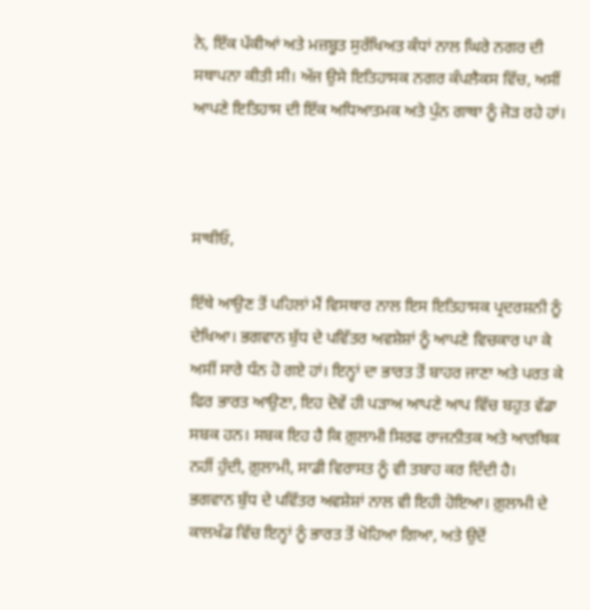ਨੇ, ਇੱਕ ਪੱਕੀਆਂ ਅਤੇ ਮਜ਼ਬੂਤ ਸੁਰੱਖਿਅਤ ਕੰਧਾਂ ਨਾਲ ਘਿਰੇ ਨਗਰ ਦੀ ਸਥਾਪਨਾ ਕੀਤੀ ਸੀ। ਅੱਜ ਉਸੇ ਇਤਿਹਾਸਕ ਨਗਰ ਕੰਪਲੈਕਸ ਵਿੱਚ, ਅਸੀਂ ਆਪਣੇ ਇਤਿਹਾਸ ਦੀ ਇੱਕ ਅਧਿਆਤਮਕ ਅਤੇ ਪੁੰਨ ਗਾਥਾ ਨੂੰ ਜੋੜ ਰਹੇ ਹਾਂ।



ਸਾਥੀਓ,

ਇੱਥੇ ਆਉਣ ਤੋਂ ਪਹਿਲਾਂ ਮੈਂ ਵਿਸਥਾਰ ਨਾਲ ਇਸ ਇਤਿਹਾਸਕ ਪ੍ਰਦਰਸ਼ਨੀ ਨੂੰ ਦੇਖਿਆ। ਭਗਵਾਨ ਬੁੱਧ ਦੇ ਪਵਿੱਤਰ ਅਵਸ਼ੇਸ਼ਾਂ ਨੂੰ ਆਪਣੇ ਵਿਚਕਾਰ ਪਾ ਕੇ ਅਸੀਂ ਸਾਰੇ ਧੰਨ ਹੋ ਗਏ ਹਾਂ। ਇਨ੍ਹਾਂ ਦਾ ਭਾਰਤ ਤੋਂ ਬਾਹਰ ਜਾਣਾ ਅਤੇ ਪਰਤ ਕੇ ਫਿਰ ਭਾਰਤ ਆਉਣਾ, ਇਹ ਦੋਵੇਂ ਹੀ ਪੜਾਅ ਆਪਣੇ ਆਪ ਵਿੱਚ ਬਹੁਤ ਵੱਡਾ ਸਬਕ ਹਨ। ਸਬਕ ਇਹ ਹੈ ਕਿ ਗ਼ੁਲਾਮੀ ਸਿਰਫ ਰਾਜਨੀਤਕ ਅਤੇ ਆਰਥਿਕ ਨਹੀਂ ਹੁੰਦੀ, ਗ਼ੁਲਾਮੀ, ਸਾਡੀ ਵਿਰਾਸਤ ਨੂੰ ਵੀ ਤਬਾਹ ਕਰ ਦਿੰਦੀ ਹੈ। ਭਗਵਾਨ ਬੁੱਧ ਦੇ ਪਵਿੱਤਰ ਅਵਸ਼ੇਸ਼ਾਂ ਨਾਲ ਵੀ ਇਹੀ ਹੋਇਆ। ਗ਼ੁਲਾਮੀ ਦੇ ਕਾਲਖੰਡ ਵਿੱਚ ਇਨ੍ਹਾਂ ਨੂੰ ਭਾਰਤ ਤੋਂ ਖੋਹਿਆ ਗਿਆ, ਅਤੇ ਉਦੋਂ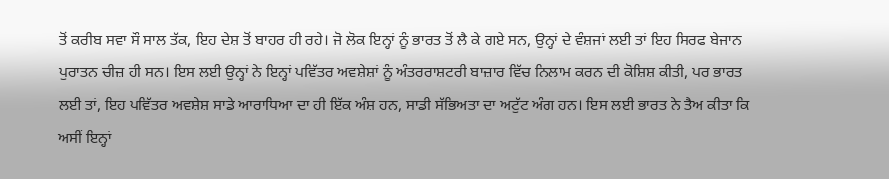ਤੋਂ ਕਰੀਬ ਸਵਾ ਸੌ ਸਾਲ ਤੱਕ, ਇਹ ਦੇਸ਼ ਤੋਂ ਬਾਹਰ ਹੀ ਰਹੇ। ਜੋ ਲੋਕ ਇਨ੍ਹਾਂ ਨੂੰ ਭਾਰਤ ਤੋਂ ਲੈ ਕੇ ਗਏ ਸਨ, ਉਨ੍ਹਾਂ ਦੇ ਵੰਸ਼ਜਾਂ ਲਈ ਤਾਂ ਇਹ ਸਿਰਫ ਬੇਜਾਨ ਪੁਰਾਤਨ ਚੀਜ਼ ਹੀ ਸਨ। ਇਸ ਲਈ ਉਨ੍ਹਾਂ ਨੇ ਇਨ੍ਹਾਂ ਪਵਿੱਤਰ ਅਵਸ਼ੇਸ਼ਾਂ ਨੂੰ ਅੰਤਰਰਾਸ਼ਟਰੀ ਬਾਜ਼ਾਰ ਵਿੱਚ ਨਿਲਾਮ ਕਰਨ ਦੀ ਕੋਸ਼ਿਸ਼ ਕੀਤੀ, ਪਰ ਭਾਰਤ ਲਈ ਤਾਂ, ਇਹ ਪਵਿੱਤਰ ਅਵਸ਼ੇਸ਼ ਸਾਡੇ ਆਰਾਧਿਆ ਦਾ ਹੀ ਇੱਕ ਅੰਸ਼ ਹਨ, ਸਾਡੀ ਸੱਭਿਅਤਾ ਦਾ ਅਟੁੱਟ ਅੰਗ ਹਨ। ਇਸ ਲਈ ਭਾਰਤ ਨੇ ਤੈਅ ਕੀਤਾ ਕਿ ਅਸੀਂ ਇਨ੍ਹਾਂ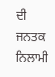ਦੀ ਜਨਤਕ ਨਿਲਾਮੀ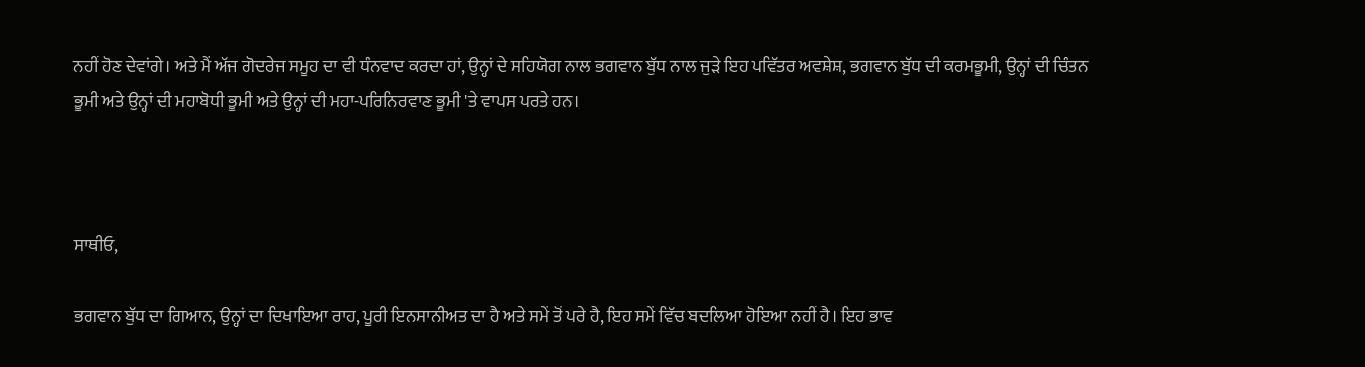ਨਹੀਂ ਹੋਣ ਦੇਵਾਂਗੇ। ਅਤੇ ਮੈਂ ਅੱਜ ਗੋਦਰੇਜ ਸਮੂਹ ਦਾ ਵੀ ਧੰਨਵਾਦ ਕਰਦਾ ਹਾਂ, ਉਨ੍ਹਾਂ ਦੇ ਸਹਿਯੋਗ ਨਾਲ ਭਗਵਾਨ ਬੁੱਧ ਨਾਲ ਜੁੜੇ ਇਹ ਪਵਿੱਤਰ ਅਵਸ਼ੇਸ਼, ਭਗਵਾਨ ਬੁੱਧ ਦੀ ਕਰਮਭੂਮੀ, ਉਨ੍ਹਾਂ ਦੀ ਚਿੰਤਨ ਭੂਮੀ ਅਤੇ ਉਨ੍ਹਾਂ ਦੀ ਮਹਾਬੋਧੀ ਭੂਮੀ ਅਤੇ ਉਨ੍ਹਾਂ ਦੀ ਮਹਾ-ਪਰਿਨਿਰਵਾਣ ਭੂਮੀ 'ਤੇ ਵਾਪਸ ਪਰਤੇ ਹਨ।



ਸਾਥੀਓ,

ਭਗਵਾਨ ਬੁੱਧ ਦਾ ਗਿਆਨ, ਉਨ੍ਹਾਂ ਦਾ ਦਿਖਾਇਆ ਰਾਹ, ਪੂਰੀ ਇਨਸਾਨੀਅਤ ਦਾ ਹੈ ਅਤੇ ਸਮੇਂ ਤੋਂ ਪਰੇ ਹੈ, ਇਹ ਸਮੇਂ ਵਿੱਚ ਬਦਲਿਆ ਹੋਇਆ ਨਹੀਂ ਹੈ। ਇਹ ਭਾਵ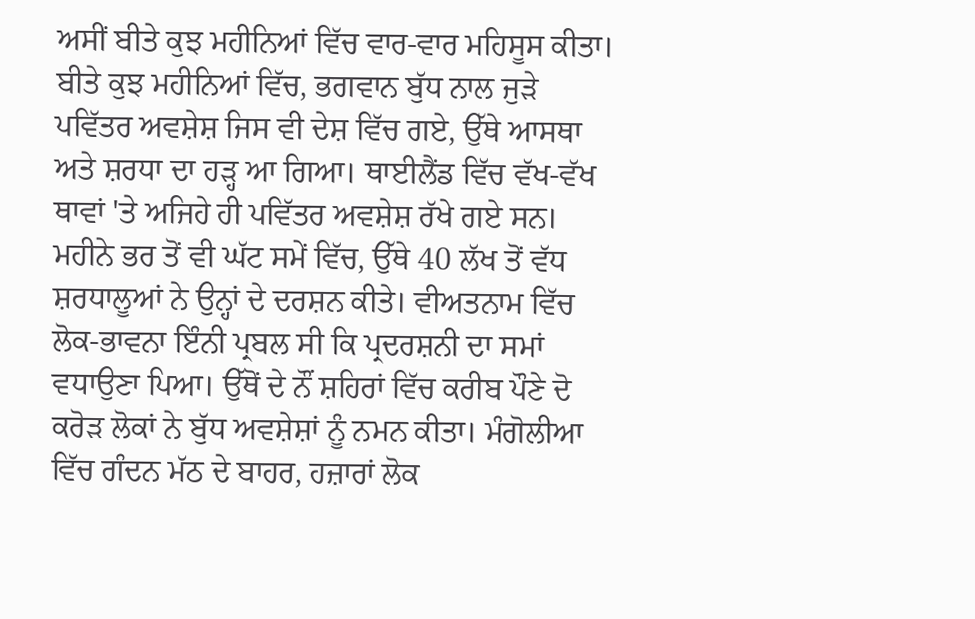ਅਸੀਂ ਬੀਤੇ ਕੁਝ ਮਹੀਨਿਆਂ ਵਿੱਚ ਵਾਰ-ਵਾਰ ਮਹਿਸੂਸ ਕੀਤਾ। ਬੀਤੇ ਕੁਝ ਮਹੀਨਿਆਂ ਵਿੱਚ, ਭਗਵਾਨ ਬੁੱਧ ਨਾਲ ਜੁੜੇ ਪਵਿੱਤਰ ਅਵਸ਼ੇਸ਼ ਜਿਸ ਵੀ ਦੇਸ਼ ਵਿੱਚ ਗਏ, ਉੱਥੇ ਆਸਥਾ ਅਤੇ ਸ਼ਰਧਾ ਦਾ ਹੜ੍ਹ ਆ ਗਿਆ। ਥਾਈਲੈਂਡ ਵਿੱਚ ਵੱਖ-ਵੱਖ ਥਾਵਾਂ 'ਤੇ ਅਜਿਹੇ ਹੀ ਪਵਿੱਤਰ ਅਵਸ਼ੇਸ਼ ਰੱਖੇ ਗਏ ਸਨ। ਮਹੀਨੇ ਭਰ ਤੋਂ ਵੀ ਘੱਟ ਸਮੇਂ ਵਿੱਚ, ਉੱਥੇ 40 ਲੱਖ ਤੋਂ ਵੱਧ ਸ਼ਰਧਾਲੂਆਂ ਨੇ ਉਨ੍ਹਾਂ ਦੇ ਦਰਸ਼ਨ ਕੀਤੇ। ਵੀਅਤਨਾਮ ਵਿੱਚ ਲੋਕ-ਭਾਵਨਾ ਇੰਨੀ ਪ੍ਰਬਲ ਸੀ ਕਿ ਪ੍ਰਦਰਸ਼ਨੀ ਦਾ ਸਮਾਂ ਵਧਾਉਣਾ ਪਿਆ। ਉੱਥੋਂ ਦੇ ਨੌਂ ਸ਼ਹਿਰਾਂ ਵਿੱਚ ਕਰੀਬ ਪੌਣੇ ਦੋ ਕਰੋੜ ਲੋਕਾਂ ਨੇ ਬੁੱਧ ਅਵਸ਼ੇਸ਼ਾਂ ਨੂੰ ਨਮਨ ਕੀਤਾ। ਮੰਗੋਲੀਆ ਵਿੱਚ ਗੰਦਨ ਮੱਠ ਦੇ ਬਾਹਰ, ਹਜ਼ਾਰਾਂ ਲੋਕ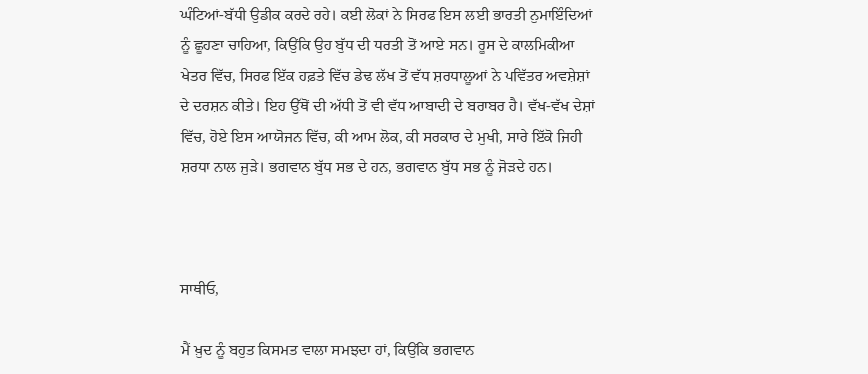ਘੰਟਿਆਂ-ਬੱਧੀ ਉਡੀਕ ਕਰਦੇ ਰਹੇ। ਕਈ ਲੋਕਾਂ ਨੇ ਸਿਰਫ ਇਸ ਲਈ ਭਾਰਤੀ ਨੁਮਾਇੰਦਿਆਂ ਨੂੰ ਛੂਹਣਾ ਚਾਹਿਆ, ਕਿਉਂਕਿ ਉਹ ਬੁੱਧ ਦੀ ਧਰਤੀ ਤੋਂ ਆਏ ਸਨ। ਰੂਸ ਦੇ ਕਾਲਮਿਕੀਆ ਖੇਤਰ ਵਿੱਚ, ਸਿਰਫ ਇੱਕ ਹਫ਼ਤੇ ਵਿੱਚ ਡੇਢ ਲੱਖ ਤੋਂ ਵੱਧ ਸ਼ਰਧਾਲੂਆਂ ਨੇ ਪਵਿੱਤਰ ਅਵਸ਼ੇਸ਼ਾਂ ਦੇ ਦਰਸ਼ਨ ਕੀਤੇ। ਇਹ ਉੱਥੋਂ ਦੀ ਅੱਧੀ ਤੋਂ ਵੀ ਵੱਧ ਆਬਾਦੀ ਦੇ ਬਰਾਬਰ ਹੈ। ਵੱਖ-ਵੱਖ ਦੇਸ਼ਾਂ ਵਿੱਚ, ਹੋਏ ਇਸ ਆਯੋਜਨ ਵਿੱਚ, ਕੀ ਆਮ ਲੋਕ, ਕੀ ਸਰਕਾਰ ਦੇ ਮੁਖੀ, ਸਾਰੇ ਇੱਕੋ ਜਿਹੀ ਸ਼ਰਧਾ ਨਾਲ ਜੁੜੇ। ਭਗਵਾਨ ਬੁੱਧ ਸਭ ਦੇ ਹਨ, ਭਗਵਾਨ ਬੁੱਧ ਸਭ ਨੂੰ ਜੋੜਦੇ ਹਨ।



ਸਾਥੀਓ,

ਮੈਂ ਖ਼ੁਦ ਨੂੰ ਬਹੁਤ ਕਿਸਮਤ ਵਾਲਾ ਸਮਝਦਾ ਹਾਂ, ਕਿਉਂਕਿ ਭਗਵਾਨ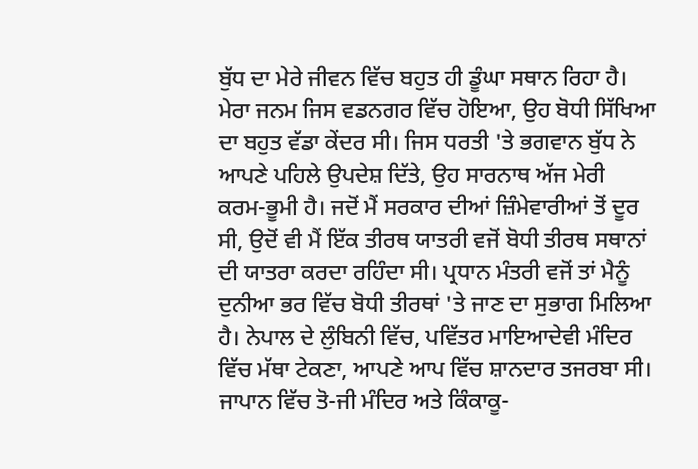ਬੁੱਧ ਦਾ ਮੇਰੇ ਜੀਵਨ ਵਿੱਚ ਬਹੁਤ ਹੀ ਡੂੰਘਾ ਸਥਾਨ ਰਿਹਾ ਹੈ। ਮੇਰਾ ਜਨਮ ਜਿਸ ਵਡਨਗਰ ਵਿੱਚ ਹੋਇਆ, ਉਹ ਬੋਧੀ ਸਿੱਖਿਆ ਦਾ ਬਹੁਤ ਵੱਡਾ ਕੇਂਦਰ ਸੀ। ਜਿਸ ਧਰਤੀ 'ਤੇ ਭਗਵਾਨ ਬੁੱਧ ਨੇ ਆਪਣੇ ਪਹਿਲੇ ਉਪਦੇਸ਼ ਦਿੱਤੇ, ਉਹ ਸਾਰਨਾਥ ਅੱਜ ਮੇਰੀ ਕਰਮ-ਭੂਮੀ ਹੈ। ਜਦੋਂ ਮੈਂ ਸਰਕਾਰ ਦੀਆਂ ਜ਼ਿੰਮੇਵਾਰੀਆਂ ਤੋਂ ਦੂਰ ਸੀ, ਉਦੋਂ ਵੀ ਮੈਂ ਇੱਕ ਤੀਰਥ ਯਾਤਰੀ ਵਜੋਂ ਬੋਧੀ ਤੀਰਥ ਸਥਾਨਾਂ ਦੀ ਯਾਤਰਾ ਕਰਦਾ ਰਹਿੰਦਾ ਸੀ। ਪ੍ਰਧਾਨ ਮੰਤਰੀ ਵਜੋਂ ਤਾਂ ਮੈਨੂੰ ਦੁਨੀਆ ਭਰ ਵਿੱਚ ਬੋਧੀ ਤੀਰਥਾਂ 'ਤੇ ਜਾਣ ਦਾ ਸੁਭਾਗ ਮਿਲਿਆ ਹੈ। ਨੇਪਾਲ ਦੇ ਲੁੰਬਿਨੀ ਵਿੱਚ, ਪਵਿੱਤਰ ਮਾਇਆਦੇਵੀ ਮੰਦਿਰ ਵਿੱਚ ਮੱਥਾ ਟੇਕਣਾ, ਆਪਣੇ ਆਪ ਵਿੱਚ ਸ਼ਾਨਦਾਰ ਤਜਰਬਾ ਸੀ। ਜਾਪਾਨ ਵਿੱਚ ਤੋ-ਜੀ ਮੰਦਿਰ ਅਤੇ ਕਿੰਕਾਕੂ-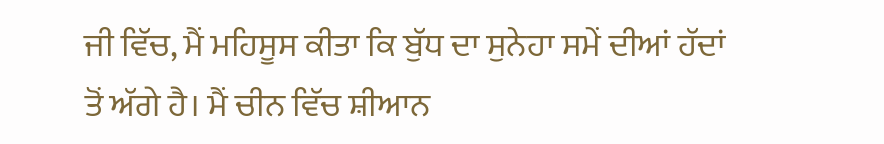ਜੀ ਵਿੱਚ, ਮੈਂ ਮਹਿਸੂਸ ਕੀਤਾ ਕਿ ਬੁੱਧ ਦਾ ਸੁਨੇਹਾ ਸਮੇਂ ਦੀਆਂ ਹੱਦਾਂ ਤੋਂ ਅੱਗੇ ਹੈ। ਮੈਂ ਚੀਨ ਵਿੱਚ ਸ਼ੀਆਨ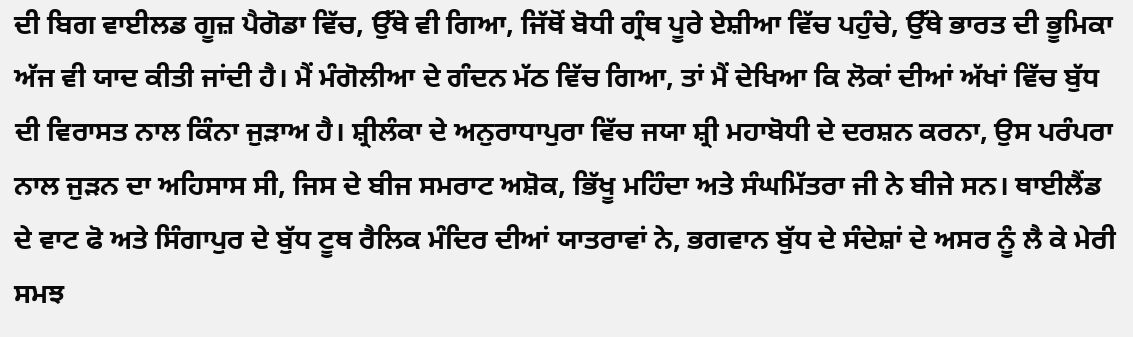ਦੀ ਬਿਗ ਵਾਈਲਡ ਗੂਜ਼ ਪੈਗੋਡਾ ਵਿੱਚ, ਉੱਥੇ ਵੀ ਗਿਆ, ਜਿੱਥੋਂ ਬੋਧੀ ਗ੍ਰੰਥ ਪੂਰੇ ਏਸ਼ੀਆ ਵਿੱਚ ਪਹੁੰਚੇ, ਉੱਥੇ ਭਾਰਤ ਦੀ ਭੂਮਿਕਾ ਅੱਜ ਵੀ ਯਾਦ ਕੀਤੀ ਜਾਂਦੀ ਹੈ। ਮੈਂ ਮੰਗੋਲੀਆ ਦੇ ਗੰਦਨ ਮੱਠ ਵਿੱਚ ਗਿਆ, ਤਾਂ ਮੈਂ ਦੇਖਿਆ ਕਿ ਲੋਕਾਂ ਦੀਆਂ ਅੱਖਾਂ ਵਿੱਚ ਬੁੱਧ ਦੀ ਵਿਰਾਸਤ ਨਾਲ ਕਿੰਨਾ ਜੁੜਾਅ ਹੈ। ਸ਼੍ਰੀਲੰਕਾ ਦੇ ਅਨੁਰਾਧਾਪੁਰਾ ਵਿੱਚ ਜਯਾ ਸ਼੍ਰੀ ਮਹਾਬੋਧੀ ਦੇ ਦਰਸ਼ਨ ਕਰਨਾ, ਉਸ ਪਰੰਪਰਾ ਨਾਲ ਜੁੜਨ ਦਾ ਅਹਿਸਾਸ ਸੀ, ਜਿਸ ਦੇ ਬੀਜ ਸਮਰਾਟ ਅਸ਼ੋਕ, ਭਿੱਖੂ ਮਹਿੰਦਾ ਅਤੇ ਸੰਘਮਿੱਤਰਾ ਜੀ ਨੇ ਬੀਜੇ ਸਨ। ਥਾਈਲੈਂਡ ਦੇ ਵਾਟ ਫੋ ਅਤੇ ਸਿੰਗਾਪੁਰ ਦੇ ਬੁੱਧ ਟੂਥ ਰੈਲਿਕ ਮੰਦਿਰ ਦੀਆਂ ਯਾਤਰਾਵਾਂ ਨੇ, ਭਗਵਾਨ ਬੁੱਧ ਦੇ ਸੰਦੇਸ਼ਾਂ ਦੇ ਅਸਰ ਨੂੰ ਲੈ ਕੇ ਮੇਰੀ ਸਮਝ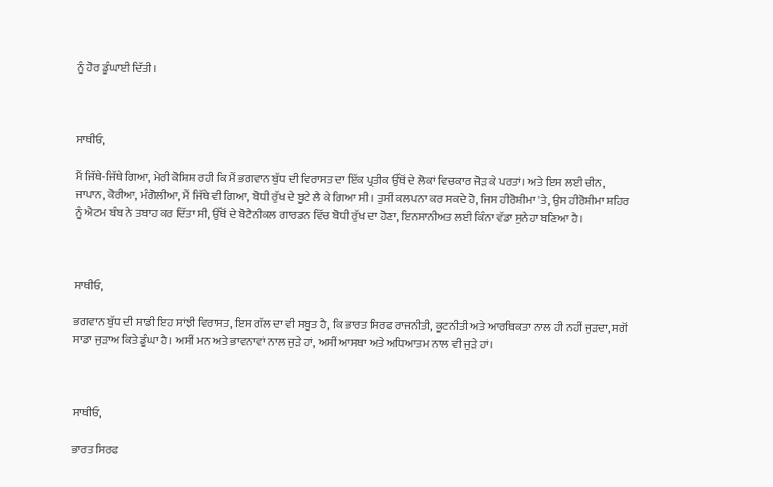ਨੂੰ ਹੋਰ ਡੂੰਘਾਈ ਦਿੱਤੀ।



ਸਾਥੀਓ,

ਮੈਂ ਜਿੱਥੇ-ਜਿੱਥੇ ਗਿਆ, ਮੇਰੀ ਕੋਸ਼ਿਸ਼ ਰਹੀ ਕਿ ਮੈਂ ਭਗਵਾਨ ਬੁੱਧ ਦੀ ਵਿਰਾਸਤ ਦਾ ਇੱਕ ਪ੍ਰਤੀਕ ਉੱਥੋਂ ਦੇ ਲੋਕਾਂ ਵਿਚਕਾਰ ਜੋੜ ਕੇ ਪਰਤਾਂ। ਅਤੇ ਇਸ ਲਈ ਚੀਨ, ਜਾਪਾਨ, ਕੋਰੀਆ, ਮੰਗੋਲੀਆ, ਮੈਂ ਜਿੱਥੇ ਵੀ ਗਿਆ, ਬੋਧੀ ਰੁੱਖ ਦੇ ਬੂਟੇ ਲੈ ਕੇ ਗਿਆ ਸੀ। ਤੁਸੀਂ ਕਲਪਨਾ ਕਰ ਸਕਦੇ ਹੋ, ਜਿਸ ਹੀਰੋਸ਼ੀਮਾ 'ਤੇ, ਉਸ ਹੀਰੋਸ਼ੀਮਾ ਸ਼ਹਿਰ ਨੂੰ ਐਟਮ ਬੰਬ ਨੇ ਤਬਾਹ ਕਰ ਦਿੱਤਾ ਸੀ, ਉੱਥੋਂ ਦੇ ਬੋਟੈਨੀਕਲ ਗਾਰਡਨ ਵਿੱਚ ਬੋਧੀ ਰੁੱਖ ਦਾ ਹੋਣਾ, ਇਨਸਾਨੀਅਤ ਲਈ ਕਿੰਨਾ ਵੱਡਾ ਸੁਨੇਹਾ ਬਣਿਆ ਹੈ।



ਸਾਥੀਓ,

ਭਗਵਾਨ ਬੁੱਧ ਦੀ ਸਾਡੀ ਇਹ ਸਾਂਝੀ ਵਿਰਾਸਤ, ਇਸ ਗੱਲ ਦਾ ਵੀ ਸਬੂਤ ਹੈ, ਕਿ ਭਾਰਤ ਸਿਰਫ ਰਾਜਨੀਤੀ, ਕੂਟਨੀਤੀ ਅਤੇ ਆਰਥਿਕਤਾ ਨਾਲ ਹੀ ਨਹੀਂ ਜੁੜਦਾ, ਸਗੋਂ ਸਾਡਾ ਜੁੜਾਅ ਕਿਤੇ ਡੂੰਘਾ ਹੈ। ਅਸੀਂ ਮਨ ਅਤੇ ਭਾਵਨਾਵਾਂ ਨਾਲ ਜੁੜੇ ਹਾਂ, ਅਸੀਂ ਆਸਥਾ ਅਤੇ ਅਧਿਆਤਮ ਨਾਲ ਵੀ ਜੁੜੇ ਹਾਂ।



ਸਾਥੀਓ,

ਭਾਰਤ ਸਿਰਫ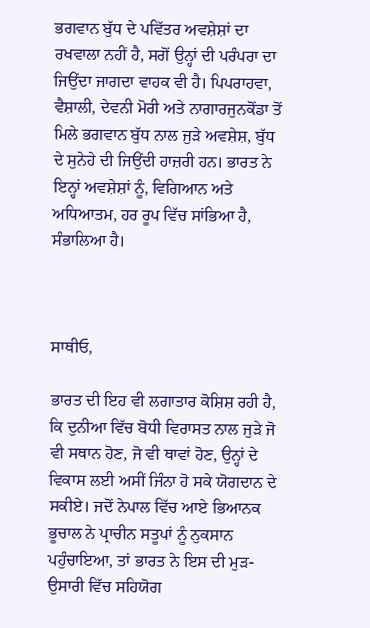ਭਗਵਾਨ ਬੁੱਧ ਦੇ ਪਵਿੱਤਰ ਅਵਸ਼ੇਸ਼ਾਂ ਦਾ ਰਖਵਾਲਾ ਨਹੀਂ ਹੈ, ਸਗੋਂ ਉਨ੍ਹਾਂ ਦੀ ਪਰੰਪਰਾ ਦਾ ਜਿਉਂਦਾ ਜਾਗਦਾ ਵਾਹਕ ਵੀ ਹੈ। ਪਿਪਰਾਹਵਾ, ਵੈਸ਼ਾਲੀ, ਦੇਵਨੀ ਮੋਰੀ ਅਤੇ ਨਾਗਾਰਜੁਨਕੋਂਡਾ ਤੋਂ ਮਿਲੇ ਭਗਵਾਨ ਬੁੱਧ ਨਾਲ ਜੁੜੇ ਅਵਸ਼ੇਸ਼, ਬੁੱਧ ਦੇ ਸੁਨੇਹੇ ਦੀ ਜਿਉਂਦੀ ਹਾਜ਼ਰੀ ਹਨ। ਭਾਰਤ ਨੇ ਇਨ੍ਹਾਂ ਅਵਸ਼ੇਸ਼ਾਂ ਨੂੰ, ਵਿਗਿਆਨ ਅਤੇ ਅਧਿਆਤਮ, ਹਰ ਰੂਪ ਵਿੱਚ ਸਾਂਭਿਆ ਹੈ, ਸੰਭਾਲਿਆ ਹੈ।



ਸਾਥੀਓ,

ਭਾਰਤ ਦੀ ਇਹ ਵੀ ਲਗਾਤਾਰ ਕੋਸ਼ਿਸ਼ ਰਹੀ ਹੈ, ਕਿ ਦੁਨੀਆ ਵਿੱਚ ਬੋਧੀ ਵਿਰਾਸਤ ਨਾਲ ਜੁੜੇ ਜੋ ਵੀ ਸਥਾਨ ਹੋਣ, ਜੋ ਵੀ ਥਾਵਾਂ ਹੋਣ, ਉਨ੍ਹਾਂ ਦੇ ਵਿਕਾਸ ਲਈ ਅਸੀਂ ਜਿੰਨਾ ਹੋ ਸਕੇ ਯੋਗਦਾਨ ਦੇ ਸਕੀਏ। ਜਦੋਂ ਨੇਪਾਲ ਵਿੱਚ ਆਏ ਭਿਆਨਕ ਭੂਚਾਲ ਨੇ ਪ੍ਰਾਚੀਨ ਸਤੂਪਾਂ ਨੂੰ ਨੁਕਸਾਨ ਪਹੁੰਚਾਇਆ, ਤਾਂ ਭਾਰਤ ਨੇ ਇਸ ਦੀ ਮੁੜ-ਉਸਾਰੀ ਵਿੱਚ ਸਹਿਯੋਗ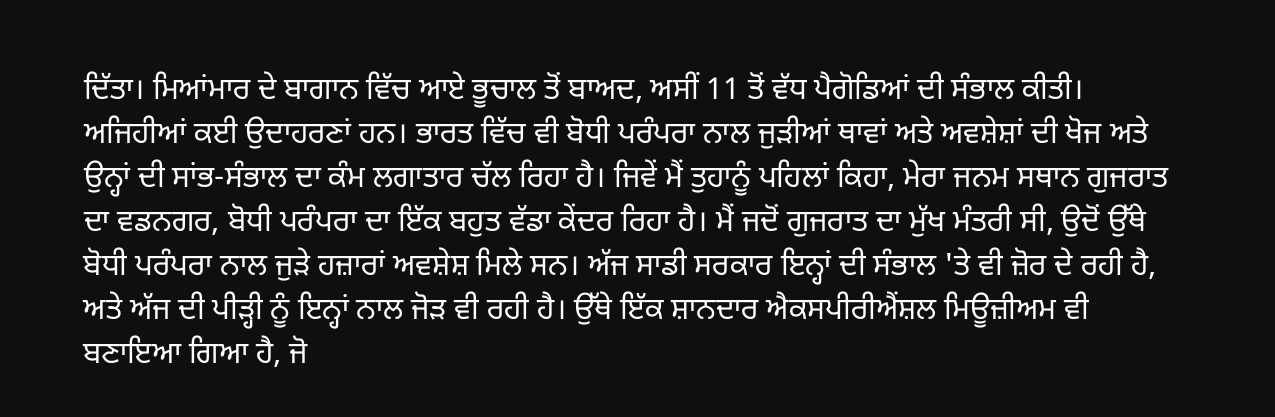ਦਿੱਤਾ। ਮਿਆਂਮਾਰ ਦੇ ਬਾਗਾਨ ਵਿੱਚ ਆਏ ਭੂਚਾਲ ਤੋਂ ਬਾਅਦ, ਅਸੀਂ 11 ਤੋਂ ਵੱਧ ਪੈਗੋਡਿਆਂ ਦੀ ਸੰਭਾਲ ਕੀਤੀ। ਅਜਿਹੀਆਂ ਕਈ ਉਦਾਹਰਣਾਂ ਹਨ। ਭਾਰਤ ਵਿੱਚ ਵੀ ਬੋਧੀ ਪਰੰਪਰਾ ਨਾਲ ਜੁੜੀਆਂ ਥਾਵਾਂ ਅਤੇ ਅਵਸ਼ੇਸ਼ਾਂ ਦੀ ਖੋਜ ਅਤੇ ਉਨ੍ਹਾਂ ਦੀ ਸਾਂਭ-ਸੰਭਾਲ ਦਾ ਕੰਮ ਲਗਾਤਾਰ ਚੱਲ ਰਿਹਾ ਹੈ। ਜਿਵੇਂ ਮੈਂ ਤੁਹਾਨੂੰ ਪਹਿਲਾਂ ਕਿਹਾ, ਮੇਰਾ ਜਨਮ ਸਥਾਨ ਗੁਜਰਾਤ ਦਾ ਵਡਨਗਰ, ਬੋਧੀ ਪਰੰਪਰਾ ਦਾ ਇੱਕ ਬਹੁਤ ਵੱਡਾ ਕੇਂਦਰ ਰਿਹਾ ਹੈ। ਮੈਂ ਜਦੋਂ ਗੁਜਰਾਤ ਦਾ ਮੁੱਖ ਮੰਤਰੀ ਸੀ, ਉਦੋਂ ਉੱਥੇ ਬੋਧੀ ਪਰੰਪਰਾ ਨਾਲ ਜੁੜੇ ਹਜ਼ਾਰਾਂ ਅਵਸ਼ੇਸ਼ ਮਿਲੇ ਸਨ। ਅੱਜ ਸਾਡੀ ਸਰਕਾਰ ਇਨ੍ਹਾਂ ਦੀ ਸੰਭਾਲ 'ਤੇ ਵੀ ਜ਼ੋਰ ਦੇ ਰਹੀ ਹੈ, ਅਤੇ ਅੱਜ ਦੀ ਪੀੜ੍ਹੀ ਨੂੰ ਇਨ੍ਹਾਂ ਨਾਲ ਜੋੜ ਵੀ ਰਹੀ ਹੈ। ਉੱਥੇ ਇੱਕ ਸ਼ਾਨਦਾਰ ਐਕਸਪੀਰੀਐਂਸ਼ਲ ਮਿਊਜ਼ੀਅਮ ਵੀ ਬਣਾਇਆ ਗਿਆ ਹੈ, ਜੋ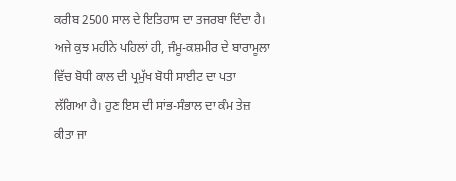ਕਰੀਬ 2500 ਸਾਲ ਦੇ ਇਤਿਹਾਸ ਦਾ ਤਜਰਬਾ ਦਿੰਦਾ ਹੈ। ਅਜੇ ਕੁਝ ਮਹੀਨੇ ਪਹਿਲਾਂ ਹੀ, ਜੰਮੂ-ਕਸ਼ਮੀਰ ਦੇ ਬਾਰਾਮੂਲਾ ਵਿੱਚ ਬੋਧੀ ਕਾਲ ਦੀ ਪ੍ਰਮੁੱਖ ਬੋਧੀ ਸਾਈਟ ਦਾ ਪਤਾ ਲੱਗਿਆ ਹੈ। ਹੁਣ ਇਸ ਦੀ ਸਾਂਭ-ਸੰਭਾਲ ਦਾ ਕੰਮ ਤੇਜ਼ ਕੀਤਾ ਜਾ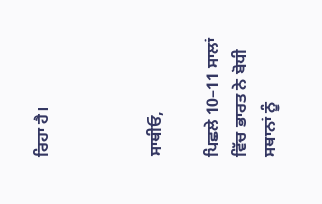ਰਿਹਾ ਹੈ।



ਸਾਥੀਓ,

ਪਿਛਲੇ 10–11 ਸਾਲਾਂ ਵਿੱਚ ਭਾਰਤ ਨੇ ਬੋਧੀ ਸਥਾਨਾਂ ਨੂੰ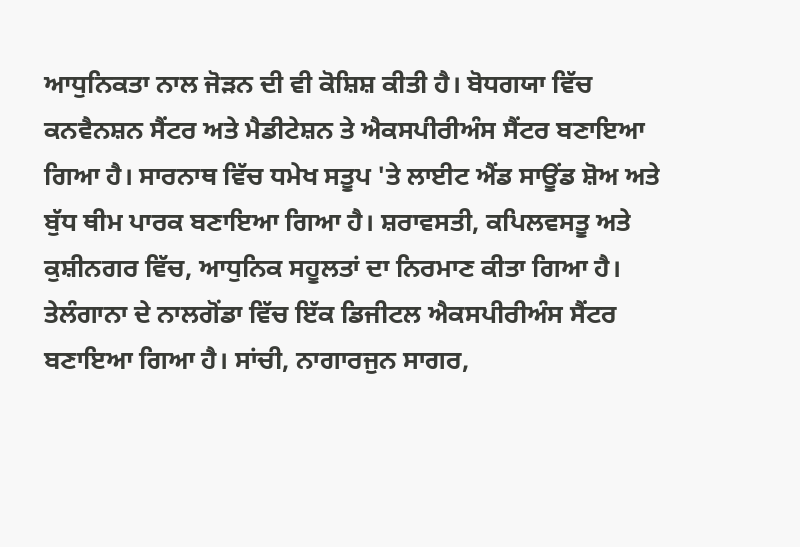ਆਧੁਨਿਕਤਾ ਨਾਲ ਜੋੜਨ ਦੀ ਵੀ ਕੋਸ਼ਿਸ਼ ਕੀਤੀ ਹੈ। ਬੋਧਗਯਾ ਵਿੱਚ ਕਨਵੈਨਸ਼ਨ ਸੈਂਟਰ ਅਤੇ ਮੈਡੀਟੇਸ਼ਨ ਤੇ ਐਕਸਪੀਰੀਅੰਸ ਸੈਂਟਰ ਬਣਾਇਆ ਗਿਆ ਹੈ। ਸਾਰਨਾਥ ਵਿੱਚ ਧਮੇਖ ਸਤੂਪ 'ਤੇ ਲਾਈਟ ਐਂਡ ਸਾਊਂਡ ਸ਼ੋਅ ਅਤੇ ਬੁੱਧ ਥੀਮ ਪਾਰਕ ਬਣਾਇਆ ਗਿਆ ਹੈ। ਸ਼ਰਾਵਸਤੀ, ਕਪਿਲਵਸਤੂ ਅਤੇ ਕੁਸ਼ੀਨਗਰ ਵਿੱਚ, ਆਧੁਨਿਕ ਸਹੂਲਤਾਂ ਦਾ ਨਿਰਮਾਣ ਕੀਤਾ ਗਿਆ ਹੈ। ਤੇਲੰਗਾਨਾ ਦੇ ਨਾਲਗੋਂਡਾ ਵਿੱਚ ਇੱਕ ਡਿਜੀਟਲ ਐਕਸਪੀਰੀਅੰਸ ਸੈਂਟਰ ਬਣਾਇਆ ਗਿਆ ਹੈ। ਸਾਂਚੀ, ਨਾਗਾਰਜੁਨ ਸਾਗਰ,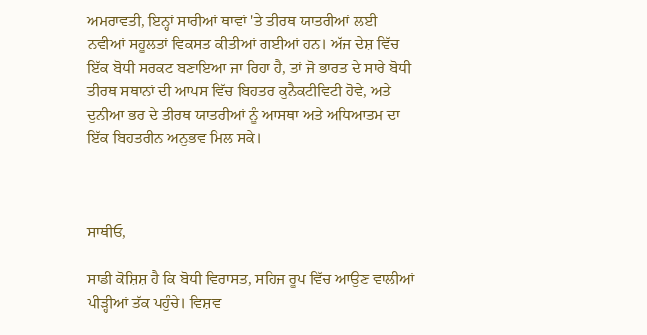ਅਮਰਾਵਤੀ, ਇਨ੍ਹਾਂ ਸਾਰੀਆਂ ਥਾਵਾਂ 'ਤੇ ਤੀਰਥ ਯਾਤਰੀਆਂ ਲਈ ਨਵੀਆਂ ਸਹੂਲਤਾਂ ਵਿਕਸਤ ਕੀਤੀਆਂ ਗਈਆਂ ਹਨ। ਅੱਜ ਦੇਸ਼ ਵਿੱਚ ਇੱਕ ਬੋਧੀ ਸਰਕਟ ਬਣਾਇਆ ਜਾ ਰਿਹਾ ਹੈ, ਤਾਂ ਜੋ ਭਾਰਤ ਦੇ ਸਾਰੇ ਬੋਧੀ ਤੀਰਥ ਸਥਾਨਾਂ ਦੀ ਆਪਸ ਵਿੱਚ ਬਿਹਤਰ ਕੁਨੈਕਟੀਵਿਟੀ ਹੋਵੇ, ਅਤੇ ਦੁਨੀਆ ਭਰ ਦੇ ਤੀਰਥ ਯਾਤਰੀਆਂ ਨੂੰ ਆਸਥਾ ਅਤੇ ਅਧਿਆਤਮ ਦਾ ਇੱਕ ਬਿਹਤਰੀਨ ਅਨੁਭਵ ਮਿਲ ਸਕੇ।



ਸਾਥੀਓ,

ਸਾਡੀ ਕੋਸ਼ਿਸ਼ ਹੈ ਕਿ ਬੋਧੀ ਵਿਰਾਸਤ, ਸਹਿਜ ਰੂਪ ਵਿੱਚ ਆਉਣ ਵਾਲੀਆਂ ਪੀੜ੍ਹੀਆਂ ਤੱਕ ਪਹੁੰਚੇ। ਵਿਸ਼ਵ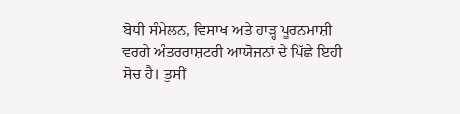ਬੋਧੀ ਸੰਮੇਲਨ, ਵਿਸਾਖ ਅਤੇ ਹਾੜ੍ਹ ਪੂਰਨਮਾਸ਼ੀ ਵਰਗੇ ਅੰਤਰਰਾਸ਼ਟਰੀ ਆਯੋਜਨਾਂ ਦੇ ਪਿੱਛੇ ਇਹੀ ਸੋਚ ਹੈ। ਤੁਸੀਂ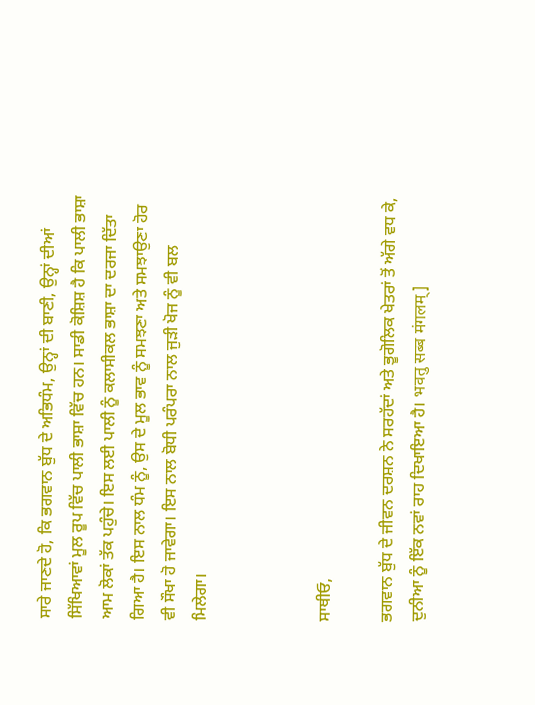ਸਾਰੇ ਜਾਣਦੇ ਹੋ, ਕਿ ਭਗਵਾਨ ਬੁੱਧ ਦੇ ਅਭਿਧੰਮ, ਉਨ੍ਹਾਂ ਦੀ ਬਾਣੀ, ਉਨ੍ਹਾਂ ਦੀਆਂ ਸਿੱਖਿਆਵਾਂ ਮੂਲ ਰੂਪ ਵਿੱਚ ਪਾਲੀ ਭਾਸ਼ਾ ਵਿੱਚ ਹਨ। ਸਾਡੀ ਕੋਸ਼ਿਸ਼ ਹੈ ਕਿ ਪਾਲੀ ਭਾਸ਼ਾ ਆਮ ਲੋਕਾਂ ਤੱਕ ਪਹੁੰਚੇ। ਇਸ ਲਈ ਪਾਲੀ ਨੂੰ ਕਲਾਸੀਕਲ ਭਾਸ਼ਾ ਦਾ ਦਰਜਾ ਦਿੱਤਾ ਗਿਆ ਹੈ। ਇਸ ਨਾਲ ਧੰਮ ਨੂੰ, ਉਸ ਦੇ ਮੂਲ ਭਾਵ ਨੂੰ ਸਮਝਣਾ ਅਤੇ ਸਮਝਾਉਣਾ ਹੋਰ ਵੀ ਸੌਖਾ ਹੋ ਜਾਵੇਗਾ। ਇਸ ਨਾਲ ਬੋਧੀ ਪਰੰਪਰਾ ਨਾਲ ਜੁੜੀ ਖੋਜ ਨੂੰ ਵੀ ਬਲ ਮਿਲੇਗਾ।



ਸਾਥੀਓ,

ਭਗਵਾਨ ਬੁੱਧ ਦੇ ਜੀਵਨ ਦਰਸ਼ਨ ਨੇ ਸਰਹੱਦਾਂ ਅਤੇ ਭੂਗੋਲਿਕ ਖੇਤਰਾਂ ਤੋਂ ਅੱਗੇ ਵਧ ਕੇ, ਦੁਨੀਆ ਨੂੰ ਇੱਕ ਨਵਾਂ ਰਾਹ ਦਿਖਾਇਆ ਹੈ। भवतु सब्ब मंगलम्]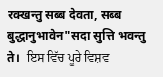रक्खन्तु सब्ब देवता, सब्ब बुद्धानुभावेन"सदा सुत्ति भवन्तु ते।  ਇਸ ਵਿੱਚ ਪੂਰੇ ਵਿਸ਼ਵ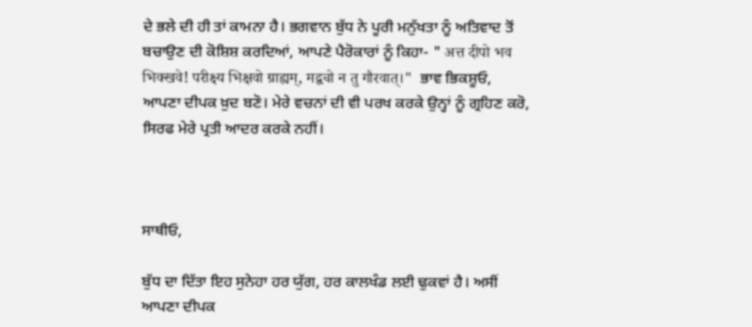ਦੇ ਭਲੇ ਦੀ ਹੀ ਤਾਂ ਕਾਮਨਾ ਹੈ। ਭਗਵਾਨ ਬੁੱਧ ਨੇ ਪੂਰੀ ਮਨੁੱਖਤਾ ਨੂੰ ਅਤਿਵਾਦ ਤੋਂ ਬਚਾਉਣ ਦੀ ਕੋਸ਼ਿਸ਼ ਕਰਦਿਆਂ, ਆਪਣੇ ਪੈਰੋਕਾਰਾਂ ਨੂੰ ਕਿਹਾ- " अत्त दीपो भव भिक्खवे! परीक्ष्य भिक्षवो ग्राह्यम्, मद्वचो न तु गौरवात्।"  ਭਾਵ ਭਿਕਸ਼ੂਓ, ਆਪਣਾ ਦੀਪਕ ਖ਼ੁਦ ਬਣੋ। ਮੇਰੇ ਵਚਨਾਂ ਦੀ ਵੀ ਪਰਖ ਕਰਕੇ ਉਨ੍ਹਾਂ ਨੂੰ ਗ੍ਰਹਿਣ ਕਰੋ, ਸਿਰਫ ਮੇਰੇ ਪ੍ਰਤੀ ਆਦਰ ਕਰਕੇ ਨਹੀਂ।



ਸਾਥੀਓ,

ਬੁੱਧ ਦਾ ਦਿੱਤਾ ਇਹ ਸੁਨੇਹਾ ਹਰ ਯੁੱਗ, ਹਰ ਕਾਲਖੰਡ ਲਈ ਢੁਕਵਾਂ ਹੈ। ਅਸੀਂ ਆਪਣਾ ਦੀਪਕ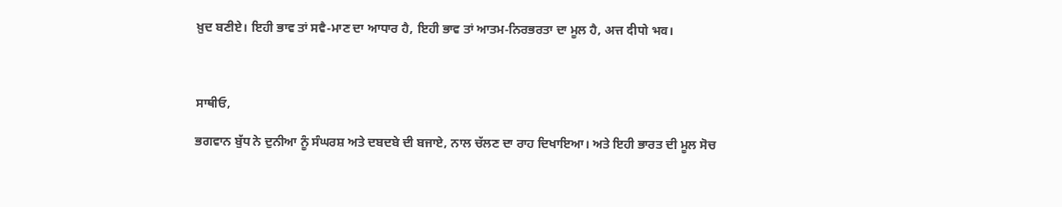ਖ਼ੁਦ ਬਣੀਏ। ਇਹੀ ਭਾਵ ਤਾਂ ਸਵੈ-ਮਾਣ ਦਾ ਆਧਾਰ ਹੈ, ਇਹੀ ਭਾਵ ਤਾਂ ਆਤਮ-ਨਿਰਭਰਤਾ ਦਾ ਮੂਲ ਹੈ, अत्त दीपो भव।



ਸਾਥੀਓ,

ਭਗਵਾਨ ਬੁੱਧ ਨੇ ਦੁਨੀਆ ਨੂੰ ਸੰਘਰਸ਼ ਅਤੇ ਦਬਦਬੇ ਦੀ ਬਜਾਏ, ਨਾਲ ਚੱਲਣ ਦਾ ਰਾਹ ਦਿਖਾਇਆ। ਅਤੇ ਇਹੀ ਭਾਰਤ ਦੀ ਮੂਲ ਸੋਚ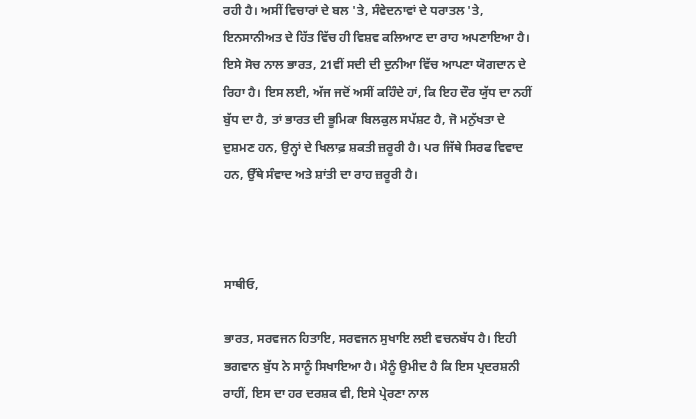ਰਹੀ ਹੈ। ਅਸੀਂ ਵਿਚਾਰਾਂ ਦੇ ਬਲ 'ਤੇ, ਸੰਵੇਦਨਾਵਾਂ ਦੇ ਧਰਾਤਲ 'ਤੇ, ਇਨਸਾਨੀਅਤ ਦੇ ਹਿੱਤ ਵਿੱਚ ਹੀ ਵਿਸ਼ਵ ਕਲਿਆਣ ਦਾ ਰਾਹ ਅਪਣਾਇਆ ਹੈ। ਇਸੇ ਸੋਚ ਨਾਲ ਭਾਰਤ, 21ਵੀਂ ਸਦੀ ਦੀ ਦੁਨੀਆ ਵਿੱਚ ਆਪਣਾ ਯੋਗਦਾਨ ਦੇ ਰਿਹਾ ਹੈ। ਇਸ ਲਈ, ਅੱਜ ਜਦੋਂ ਅਸੀਂ ਕਹਿੰਦੇ ਹਾਂ, ਕਿ ਇਹ ਦੌਰ ਯੁੱਧ ਦਾ ਨਹੀਂ ਬੁੱਧ ਦਾ ਹੈ, ਤਾਂ ਭਾਰਤ ਦੀ ਭੂਮਿਕਾ ਬਿਲਕੁਲ ਸਪੱਸ਼ਟ ਹੈ, ਜੋ ਮਨੁੱਖਤਾ ਦੇ ਦੁਸ਼ਮਣ ਹਨ, ਉਨ੍ਹਾਂ ਦੇ ਖਿਲਾਫ਼ ਸ਼ਕਤੀ ਜ਼ਰੂਰੀ ਹੈ। ਪਰ ਜਿੱਥੇ ਸਿਰਫ ਵਿਵਾਦ ਹਨ, ਉੱਥੇ ਸੰਵਾਦ ਅਤੇ ਸ਼ਾਂਤੀ ਦਾ ਰਾਹ ਜ਼ਰੂਰੀ ਹੈ।



ਸਾਥੀਓ,

ਭਾਰਤ, ਸਰਵਜਨ ਹਿਤਾਇ, ਸਰਵਜਨ ਸੁਖਾਇ ਲਈ ਵਚਨਬੱਧ ਹੈ। ਇਹੀ ਭਗਵਾਨ ਬੁੱਧ ਨੇ ਸਾਨੂੰ ਸਿਖਾਇਆ ਹੈ। ਮੈਨੂੰ ਉਮੀਦ ਹੈ ਕਿ ਇਸ ਪ੍ਰਦਰਸ਼ਨੀ ਰਾਹੀਂ, ਇਸ ਦਾ ਹਰ ਦਰਸ਼ਕ ਵੀ, ਇਸੇ ਪ੍ਰੇਰਣਾ ਨਾਲ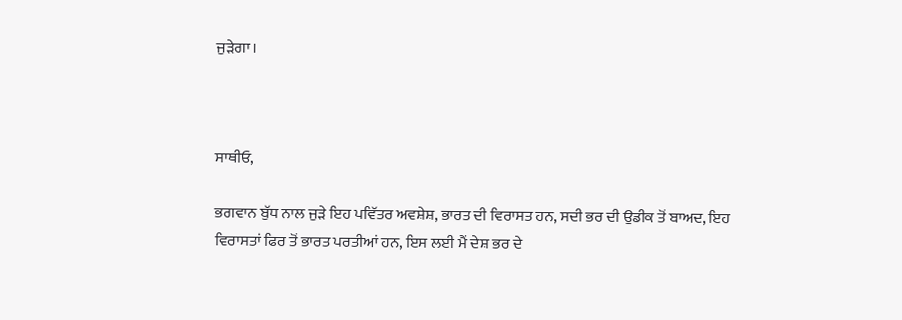ਜੁੜੇਗਾ।



ਸਾਥੀਓ,

ਭਗਵਾਨ ਬੁੱਧ ਨਾਲ ਜੁੜੇ ਇਹ ਪਵਿੱਤਰ ਅਵਸ਼ੇਸ਼, ਭਾਰਤ ਦੀ ਵਿਰਾਸਤ ਹਨ, ਸਦੀ ਭਰ ਦੀ ਉਡੀਕ ਤੋਂ ਬਾਅਦ, ਇਹ ਵਿਰਾਸਤਾਂ ਫਿਰ ਤੋਂ ਭਾਰਤ ਪਰਤੀਆਂ ਹਨ, ਇਸ ਲਈ ਮੈਂ ਦੇਸ਼ ਭਰ ਦੇ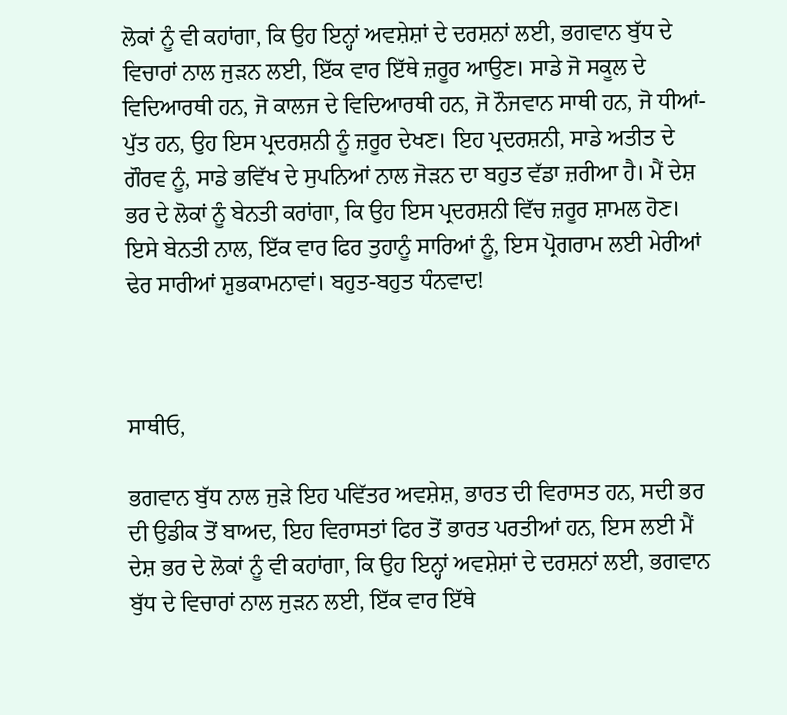ਲੋਕਾਂ ਨੂੰ ਵੀ ਕਹਾਂਗਾ, ਕਿ ਉਹ ਇਨ੍ਹਾਂ ਅਵਸ਼ੇਸ਼ਾਂ ਦੇ ਦਰਸ਼ਨਾਂ ਲਈ, ਭਗਵਾਨ ਬੁੱਧ ਦੇ ਵਿਚਾਰਾਂ ਨਾਲ ਜੁੜਨ ਲਈ, ਇੱਕ ਵਾਰ ਇੱਥੇ ਜ਼ਰੂਰ ਆਉਣ। ਸਾਡੇ ਜੋ ਸਕੂਲ ਦੇ ਵਿਦਿਆਰਥੀ ਹਨ, ਜੋ ਕਾਲਜ ਦੇ ਵਿਦਿਆਰਥੀ ਹਨ, ਜੋ ਨੌਜਵਾਨ ਸਾਥੀ ਹਨ, ਜੋ ਧੀਆਂ-ਪੁੱਤ ਹਨ, ਉਹ ਇਸ ਪ੍ਰਦਰਸ਼ਨੀ ਨੂੰ ਜ਼ਰੂਰ ਦੇਖਣ। ਇਹ ਪ੍ਰਦਰਸ਼ਨੀ, ਸਾਡੇ ਅਤੀਤ ਦੇ ਗੌਰਵ ਨੂੰ, ਸਾਡੇ ਭਵਿੱਖ ਦੇ ਸੁਪਨਿਆਂ ਨਾਲ ਜੋੜਨ ਦਾ ਬਹੁਤ ਵੱਡਾ ਜ਼ਰੀਆ ਹੈ। ਮੈਂ ਦੇਸ਼ ਭਰ ਦੇ ਲੋਕਾਂ ਨੂੰ ਬੇਨਤੀ ਕਰਾਂਗਾ, ਕਿ ਉਹ ਇਸ ਪ੍ਰਦਰਸ਼ਨੀ ਵਿੱਚ ਜ਼ਰੂਰ ਸ਼ਾਮਲ ਹੋਣ। ਇਸੇ ਬੇਨਤੀ ਨਾਲ, ਇੱਕ ਵਾਰ ਫਿਰ ਤੁਹਾਨੂੰ ਸਾਰਿਆਂ ਨੂੰ, ਇਸ ਪ੍ਰੋਗਰਾਮ ਲਈ ਮੇਰੀਆਂ ਢੇਰ ਸਾਰੀਆਂ ਸ਼ੁਭਕਾਮਨਾਵਾਂ। ਬਹੁਤ-ਬਹੁਤ ਧੰਨਵਾਦ!



ਸਾਥੀਓ,

ਭਗਵਾਨ ਬੁੱਧ ਨਾਲ ਜੁੜੇ ਇਹ ਪਵਿੱਤਰ ਅਵਸ਼ੇਸ਼, ਭਾਰਤ ਦੀ ਵਿਰਾਸਤ ਹਨ, ਸਦੀ ਭਰ ਦੀ ਉਡੀਕ ਤੋਂ ਬਾਅਦ, ਇਹ ਵਿਰਾਸਤਾਂ ਫਿਰ ਤੋਂ ਭਾਰਤ ਪਰਤੀਆਂ ਹਨ, ਇਸ ਲਈ ਮੈਂ ਦੇਸ਼ ਭਰ ਦੇ ਲੋਕਾਂ ਨੂੰ ਵੀ ਕਹਾਂਗਾ, ਕਿ ਉਹ ਇਨ੍ਹਾਂ ਅਵਸ਼ੇਸ਼ਾਂ ਦੇ ਦਰਸ਼ਨਾਂ ਲਈ, ਭਗਵਾਨ ਬੁੱਧ ਦੇ ਵਿਚਾਰਾਂ ਨਾਲ ਜੁੜਨ ਲਈ, ਇੱਕ ਵਾਰ ਇੱਥੇ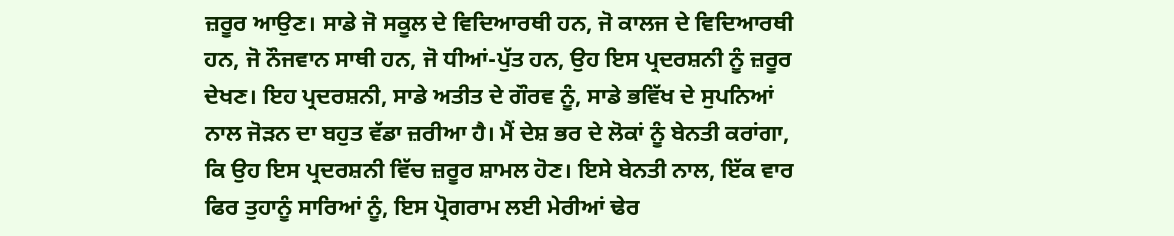ਜ਼ਰੂਰ ਆਉਣ। ਸਾਡੇ ਜੋ ਸਕੂਲ ਦੇ ਵਿਦਿਆਰਥੀ ਹਨ, ਜੋ ਕਾਲਜ ਦੇ ਵਿਦਿਆਰਥੀ ਹਨ, ਜੋ ਨੌਜਵਾਨ ਸਾਥੀ ਹਨ, ਜੋ ਧੀਆਂ-ਪੁੱਤ ਹਨ, ਉਹ ਇਸ ਪ੍ਰਦਰਸ਼ਨੀ ਨੂੰ ਜ਼ਰੂਰ ਦੇਖਣ। ਇਹ ਪ੍ਰਦਰਸ਼ਨੀ, ਸਾਡੇ ਅਤੀਤ ਦੇ ਗੌਰਵ ਨੂੰ, ਸਾਡੇ ਭਵਿੱਖ ਦੇ ਸੁਪਨਿਆਂ ਨਾਲ ਜੋੜਨ ਦਾ ਬਹੁਤ ਵੱਡਾ ਜ਼ਰੀਆ ਹੈ। ਮੈਂ ਦੇਸ਼ ਭਰ ਦੇ ਲੋਕਾਂ ਨੂੰ ਬੇਨਤੀ ਕਰਾਂਗਾ, ਕਿ ਉਹ ਇਸ ਪ੍ਰਦਰਸ਼ਨੀ ਵਿੱਚ ਜ਼ਰੂਰ ਸ਼ਾਮਲ ਹੋਣ। ਇਸੇ ਬੇਨਤੀ ਨਾਲ, ਇੱਕ ਵਾਰ ਫਿਰ ਤੁਹਾਨੂੰ ਸਾਰਿਆਂ ਨੂੰ, ਇਸ ਪ੍ਰੋਗਰਾਮ ਲਈ ਮੇਰੀਆਂ ਢੇਰ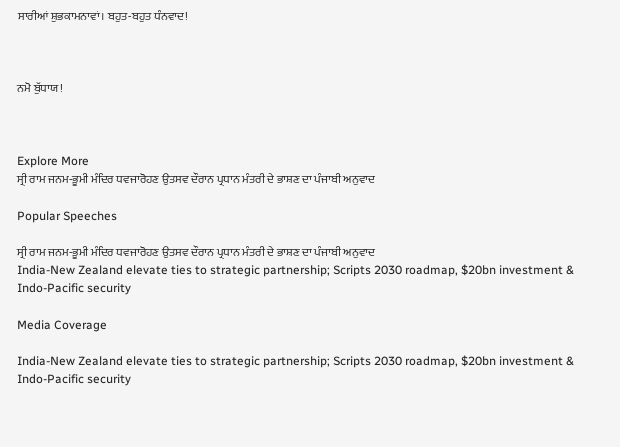ਸਾਰੀਆਂ ਸ਼ੁਭਕਾਮਨਾਵਾਂ। ਬਹੁਤ-ਬਹੁਤ ਧੰਨਵਾਦ!



ਨਮੋ ਬੁੱਧਾਯ!



Explore More
ਸ੍ਰੀ ਰਾਮ ਜਨਮ-ਭੂਮੀ ਮੰਦਿਰ ਧਵਜਾਰੋਹਣ ਉਤਸਵ ਦੌਰਾਨ ਪ੍ਰਧਾਨ ਮੰਤਰੀ ਦੇ ਭਾਸ਼ਣ ਦਾ ਪੰਜਾਬੀ ਅਨੁਵਾਦ

Popular Speeches

ਸ੍ਰੀ ਰਾਮ ਜਨਮ-ਭੂਮੀ ਮੰਦਿਰ ਧਵਜਾਰੋਹਣ ਉਤਸਵ ਦੌਰਾਨ ਪ੍ਰਧਾਨ ਮੰਤਰੀ ਦੇ ਭਾਸ਼ਣ ਦਾ ਪੰਜਾਬੀ ਅਨੁਵਾਦ
India-New Zealand elevate ties to strategic partnership; Scripts 2030 roadmap, $20bn investment & Indo-Pacific security

Media Coverage

India-New Zealand elevate ties to strategic partnership; Scripts 2030 roadmap, $20bn investment & Indo-Pacific security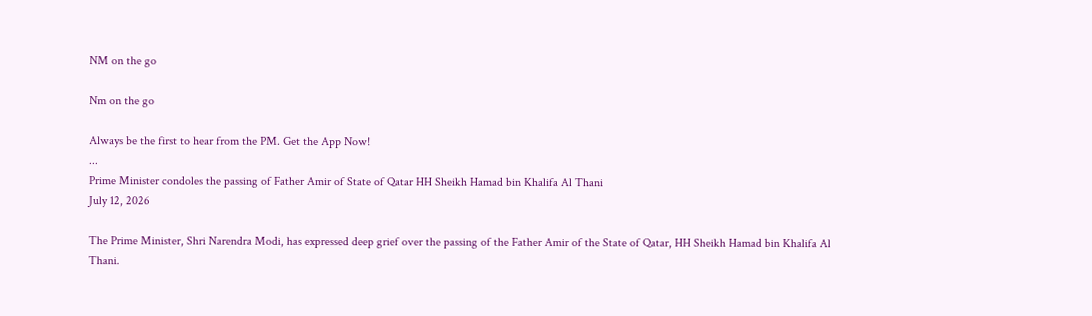NM on the go

Nm on the go

Always be the first to hear from the PM. Get the App Now!
...
Prime Minister condoles the passing of Father Amir of State of Qatar HH Sheikh Hamad bin Khalifa Al Thani
July 12, 2026

The Prime Minister, Shri Narendra Modi, has expressed deep grief over the passing of the Father Amir of the State of Qatar, HH Sheikh Hamad bin Khalifa Al Thani.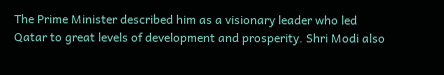The Prime Minister described him as a visionary leader who led Qatar to great levels of development and prosperity. Shri Modi also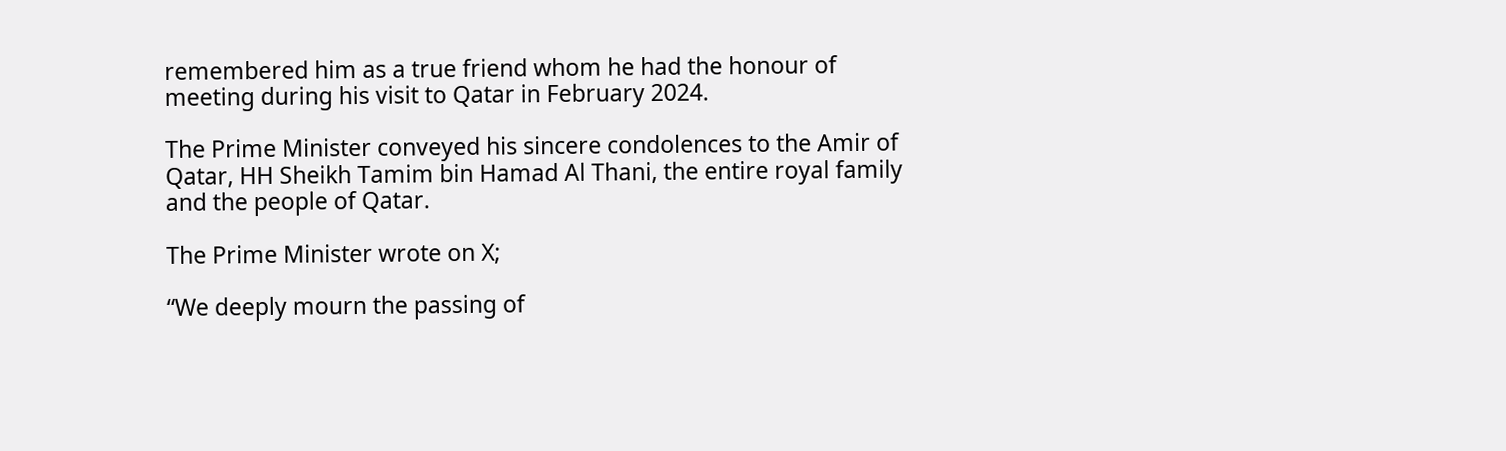remembered him as a true friend whom he had the honour of meeting during his visit to Qatar in February 2024.

The Prime Minister conveyed his sincere condolences to the Amir of Qatar, HH Sheikh Tamim bin Hamad Al Thani, the entire royal family and the people of Qatar.

The Prime Minister wrote on X;

“We deeply mourn the passing of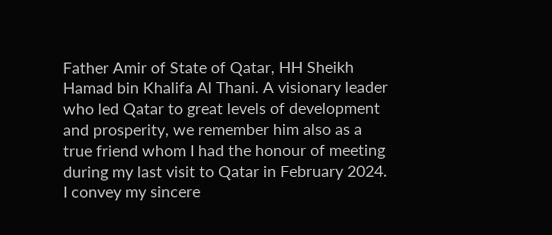Father Amir of State of Qatar, HH Sheikh Hamad bin Khalifa Al Thani. A visionary leader who led Qatar to great levels of development and prosperity, we remember him also as a true friend whom I had the honour of meeting during my last visit to Qatar in February 2024. I convey my sincere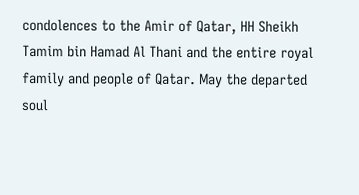condolences to the Amir of Qatar, HH Sheikh Tamim bin Hamad Al Thani and the entire royal family and people of Qatar. May the departed soul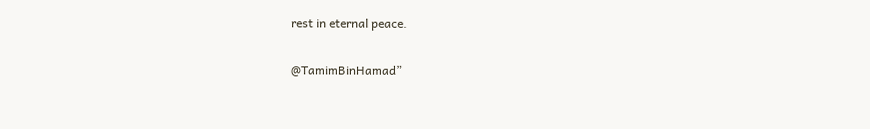rest in eternal peace.

@TamimBinHamad”